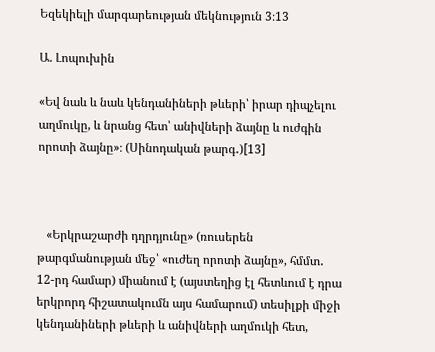Եզեկիելի մարգարեության մեկնություն 3։13

Ա. Լոպուխին

«Եվ նաև և նաև կենդանիների թևերի՝ իրար դիպչելու աղմուկը, և նրանց հետ՝ անիվների ձայնը և ուժգին որոտի ձայնը»։ (Սինոդական թարգ․)[13]



   «Երկրաշարժի դղրդյունը» (ռուսերեն թարգմանության մեջ՝ «ուժեղ որոտի ձայնը», հմմտ․ 12-րդ համար) միանում է (այստեղից էլ հետևում է դրա երկրորդ հիշատակումն այս համարում) տեսիլքի միջի կենդանիների թևերի և անիվների աղմուկի հետ,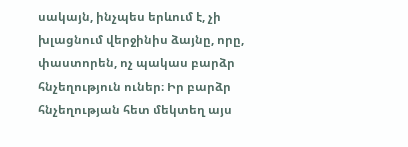սակայն, ինչպես երևում է, չի խլացնում վերջինիս ձայնը, որը, փաստորեն, ոչ պակաս բարձր հնչեղություն ուներ։ Իր բարձր հնչեղության հետ մեկտեղ այս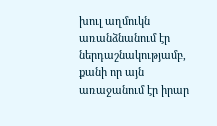խուլ աղմուկն առանձնանում էր ներդաշնակությամբ, քանի որ այն առաջանում էր իրար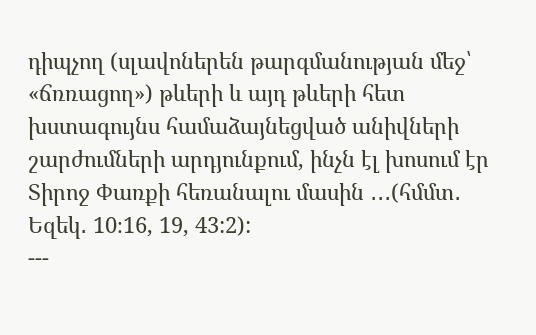դիպչող (սլավոներեն թարգմանության մեջ՝ «ճռռացող») թևերի և այդ թևերի հետ խստագույնս համաձայնեցված անիվների շարժումների արդյունքում, ինչն էլ խոսում էր Տիրոջ Փառքի հեռանալու մասին ․․․(հմմտ․ Եզեկ․ 10։16, 19, 43:2):
---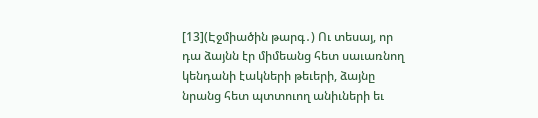[13](Էջմիածին թարգ․) Ու տեսայ, որ դա ձայնն էր միմեանց հետ սաւառնող կենդանի էակների թեւերի, ձայնը նրանց հետ պտտուող անիւների եւ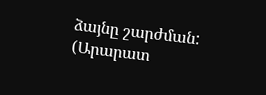ձայնը շարժման:
(Արարատ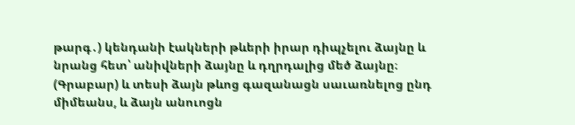թարգ․) կենդանի էակների թևերի իրար դիպչելու ձայնը և նրանց հետ՝ անիվների ձայնը և դղրդալից մեծ ձայնը։
(Գրաբար) և տեսի ձայն թևոց գազանացն սաւառնելոց ընդ միմեանս, և ձայն անուոցն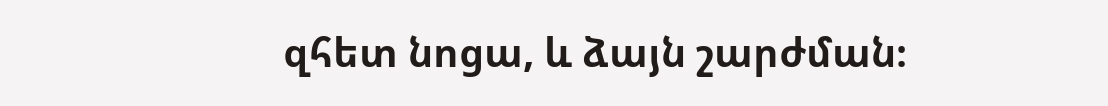զհետ նոցա, և ձայն շարժման։